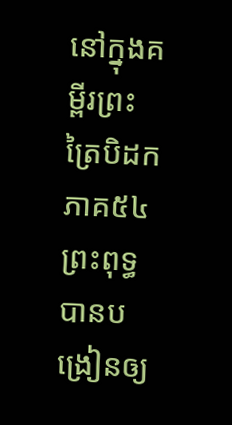នៅក្នុងគម្ពីរព្រះត្រៃបិដកភាគ៥៤ព្រះពុទ្ធបានបង្រៀនឲ្យ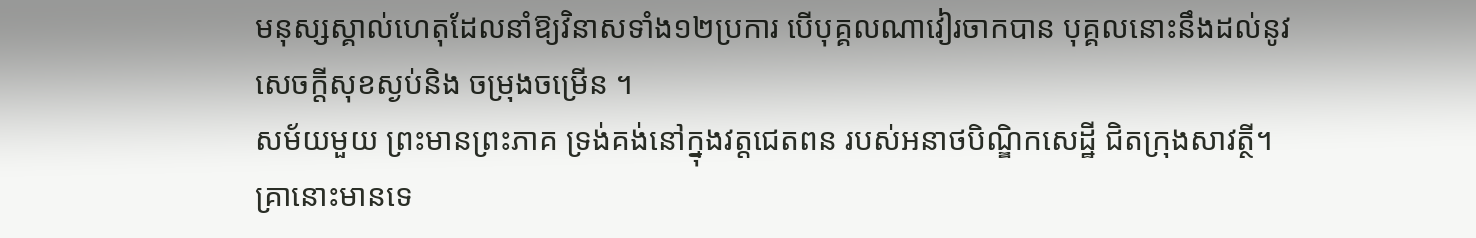មនុស្សស្គាល់ហេតុដែលនាំឱ្យវិនាសទាំង១២ប្រការ បើបុគ្គលណាវៀរចាកបាន បុគ្គលនោះនឹងដល់នូវសេចក្តីសុខស្ងប់និង ចម្រុងចម្រើន ។
សម័យមួយ ព្រះមានព្រះភាគ ទ្រង់គង់នៅក្នុងវត្តជេតពន របស់អនាថបិណ្ឌិកសេដ្ឋី ជិតក្រុងសាវត្ថី។ គ្រានោះមានទេ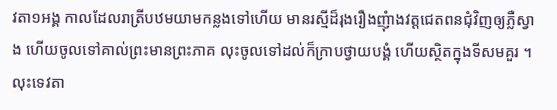វតា១អង្គ កាលដែលរាត្រីបឋមយាមកន្លងទៅហើយ មានរស្មីដ៏រុងរឿងញុំាងវត្តជេតពនជុំវិញឲ្យភ្លឺស្វាង ហើយចូលទៅគាល់ព្រះមានព្រះភាគ លុះចូលទៅដល់ក៏ក្រាបថ្វាយបង្គំ ហើយស្ថិតក្នុងទីសមគួរ ។
លុះទេវតា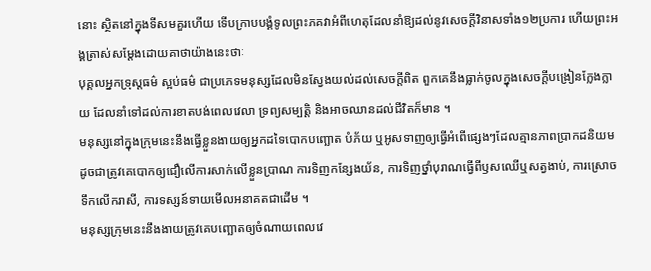នោះ ស្ថិតនៅក្នុងទីសមគួរហើយ ទើបក្រាបបង្គំទូលព្រះភគវាអំពីហេតុដែលនាំឱ្យដល់នូវសេចក្តីវិនាសទាំង១២ប្រការ ហើយព្រះអង្គត្រាស់សម្តែងដោយគាថាយ៉ាងនេះថាៈ
បុគ្គលអ្នកទ្រុស្តធម៌ ស្អប់ធម៌ ជាប្រភេទមនុស្សដែលមិនស្វែងយល់ដល់សេចក្តីពិត ពួកគេនឹងធ្លាក់ចូលក្នុងសេចក្តីបង្រៀនក្លែងក្លាយ ដែលនាំទៅដល់ការខាតបង់ពេលវេលា ទ្រព្យសម្បត្តិ និងអាចឈានដល់ជីវិតក៏មាន ។
មនុស្សនៅក្នុងក្រុមនេះនឹងធ្វើខ្លួនងាយឲ្យអ្នកដទៃបោកបញ្ឆោត បំភ័យ ឬអូសទាញឲ្យធ្វើអំពើផ្សេងៗដែលគ្មានភាពប្រាកដនិយម ដូចជាត្រូវគេបោកឲ្យជឿលើការសាក់លើខ្លួនប្រាណ ការទិញកន្សែងយ័ន, ការទិញថ្នាំបុរាណធ្វើពីឫសឈើឬសត្វងាប់, ការស្រោចទឹកលើករាសី, ការទស្សន៍ទាយមើលអនាគតជាដើម ។
មនុស្សក្រុមនេះនឹងងាយត្រូវគេបញ្ឆោតឲ្យចំណាយពេលវេ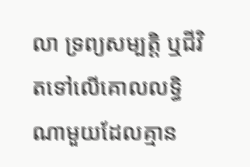លា ទ្រព្យសម្បត្តិ ឬជីវិតទៅលើគោលលទ្ធិណាមួយដែលគ្មាន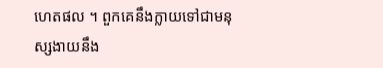ហេតផល ។ ពួកគេនឹងក្លាយទៅជាមនុស្សងាយនឹង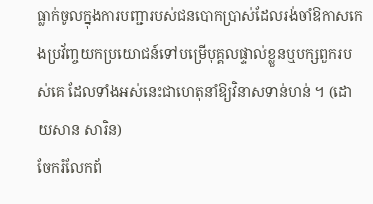ធ្លាក់ចូលក្នុងការបញ្ជារបស់ជនបោកប្រាស់ដែលរង់ចាំឱកាសកេងប្រវ័ញ្ចយកប្រយោជន៍ទៅបម្រើបុគ្គលផ្ទាល់ខ្លួនឬបក្សពួករបស់គេ ដែលទាំងអស់នេះជាហេតុនាំឱ្យវិនាសទាន់ហន់ ។ (ដោយសាន សារិន)
ចែករំលែកព័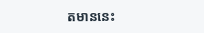តមាននេះ